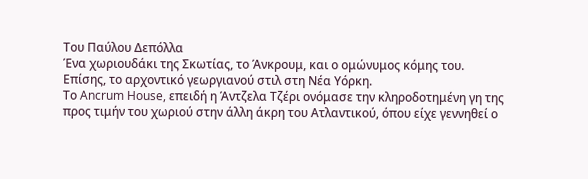Του Παύλου Δεπόλλα
Ένα χωριουδάκι της Σκωτίας, το Άνκρουμ, και ο ομώνυμος κόμης του. Επίσης, το αρχοντικό γεωργιανού στιλ στη Νέα Υόρκη.
Το Ancrum House, επειδή η Άντζελα Τζέρι ονόμασε την κληροδοτημένη γη της προς τιμήν του χωριού στην άλλη άκρη του Ατλαντικού, όπου είχε γεννηθεί ο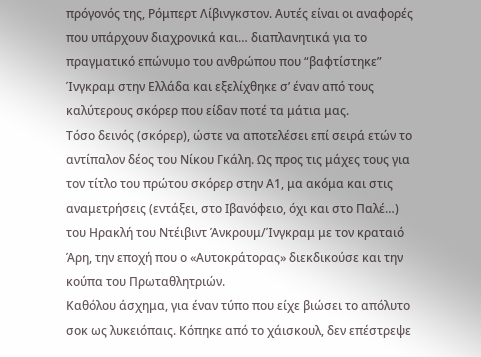πρόγονός της, Ρόμπερτ Λίβινγκστον. Αυτές είναι οι αναφορές που υπάρχουν διαχρονικά και… διαπλανητικά για το πραγματικό επώνυμο του ανθρώπου που “βαφτίστηκε” Ίνγκραμ στην Ελλάδα και εξελίχθηκε σ’ έναν από τους καλύτερους σκόρερ που είδαν ποτέ τα μάτια μας.
Τόσο δεινός (σκόρερ), ώστε να αποτελέσει επί σειρά ετών το αντίπαλον δέος του Νίκου Γκάλη. Ως προς τις μάχες τους για τον τίτλο του πρώτου σκόρερ στην Α1, μα ακόμα και στις αναμετρήσεις (εντάξει, στο Ιβανόφειο, όχι και στο Παλέ…) του Ηρακλή του Ντέιβιντ Άνκρουμ/Ίνγκραμ με τον κραταιό Άρη, την εποχή που ο «Αυτοκράτορας» διεκδικούσε και την κούπα του Πρωταθλητριών.
Καθόλου άσχημα, για έναν τύπο που είχε βιώσει το απόλυτο σοκ ως λυκειόπαις. Κόπηκε από το χάισκουλ, δεν επέστρεψε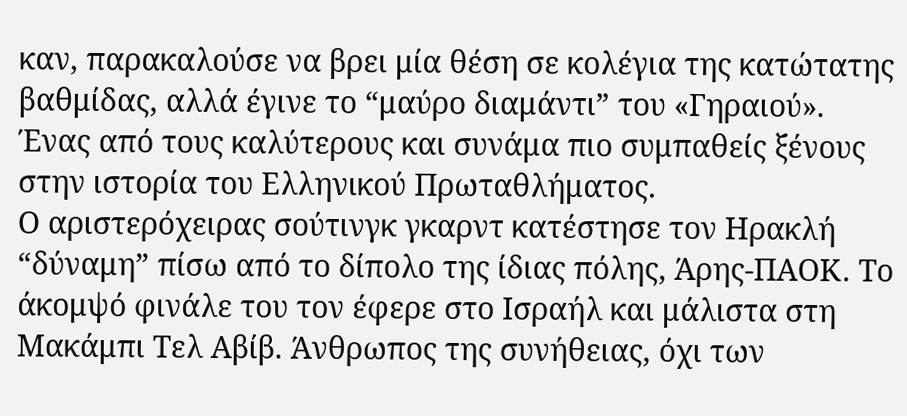καν, παρακαλούσε να βρει μία θέση σε κολέγια της κατώτατης βαθμίδας, αλλά έγινε το “μαύρο διαμάντι” του «Γηραιού».
Ένας από τους καλύτερους και συνάμα πιο συμπαθείς ξένους στην ιστορία του Ελληνικού Πρωταθλήματος.
Ο αριστερόχειρας σούτινγκ γκαρντ κατέστησε τον Ηρακλή “δύναμη” πίσω από το δίπολο της ίδιας πόλης, Άρης-ΠΑΟΚ. Το άκομψό φινάλε του τον έφερε στο Ισραήλ και μάλιστα στη Μακάμπι Τελ Αβίβ. Άνθρωπος της συνήθειας, όχι των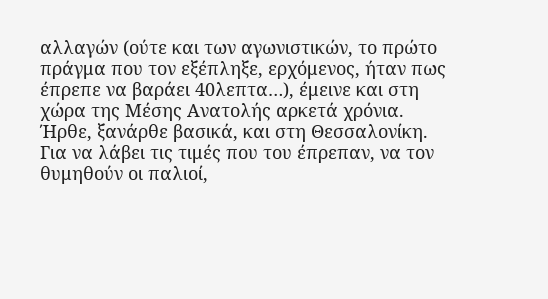αλλαγών (ούτε και των αγωνιστικών, το πρώτο πράγμα που τον εξέπληξε, ερχόμενος, ήταν πως έπρεπε να βαράει 40λεπτα…), έμεινε και στη χώρα της Μέσης Ανατολής αρκετά χρόνια.
Ήρθε, ξανάρθε βασικά, και στη Θεσσαλονίκη. Για να λάβει τις τιμές που του έπρεπαν, να τον θυμηθούν οι παλιοί,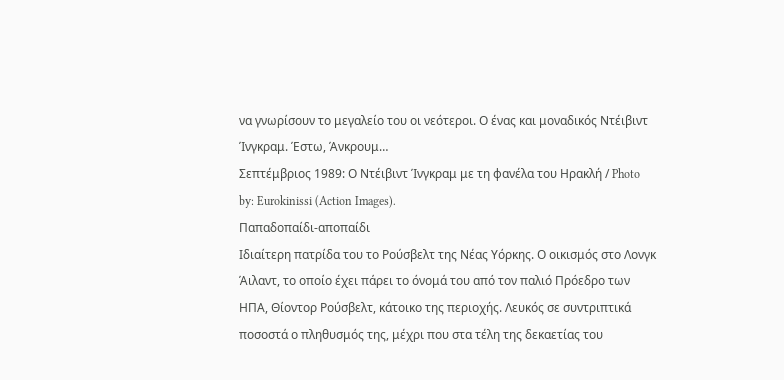να γνωρίσουν το μεγαλείο του οι νεότεροι. Ο ένας και μοναδικός Ντέιβιντ Ίνγκραμ. Έστω, Άνκρουμ…
Σεπτέμβριος 1989: Ο Ντέιβιντ Ίνγκραμ με τη φανέλα του Ηρακλή / Photo by: Eurokinissi (Action Images).
Παπαδοπαίδι-αποπαίδι
Ιδιαίτερη πατρίδα του το Ρούσβελτ της Νέας Υόρκης. Ο οικισμός στο Λονγκ Άιλαντ, το οποίο έχει πάρει το όνομά του από τον παλιό Πρόεδρο των ΗΠΑ, Θίοντορ Ρούσβελτ, κάτοικο της περιοχής. Λευκός σε συντριπτικά ποσοστά ο πληθυσμός της, μέχρι που στα τέλη της δεκαετίας του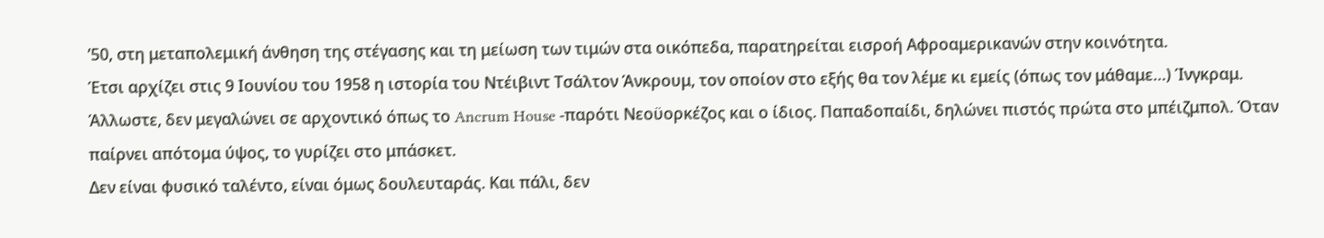’50, στη μεταπολεμική άνθηση της στέγασης και τη μείωση των τιμών στα οικόπεδα, παρατηρείται εισροή Αφροαμερικανών στην κοινότητα.
Έτσι αρχίζει στις 9 Ιουνίου του 1958 η ιστορία του Ντέιβιντ Τσάλτον Άνκρουμ, τον οποίον στο εξής θα τον λέμε κι εμείς (όπως τον μάθαμε…) Ίνγκραμ. Άλλωστε, δεν μεγαλώνει σε αρχοντικό όπως το Ancrum House -παρότι Νεοϋορκέζος και ο ίδιος. Παπαδοπαίδι, δηλώνει πιστός πρώτα στο μπέιζμπολ. Όταν παίρνει απότομα ύψος, το γυρίζει στο μπάσκετ.
Δεν είναι φυσικό ταλέντο, είναι όμως δουλευταράς. Και πάλι, δεν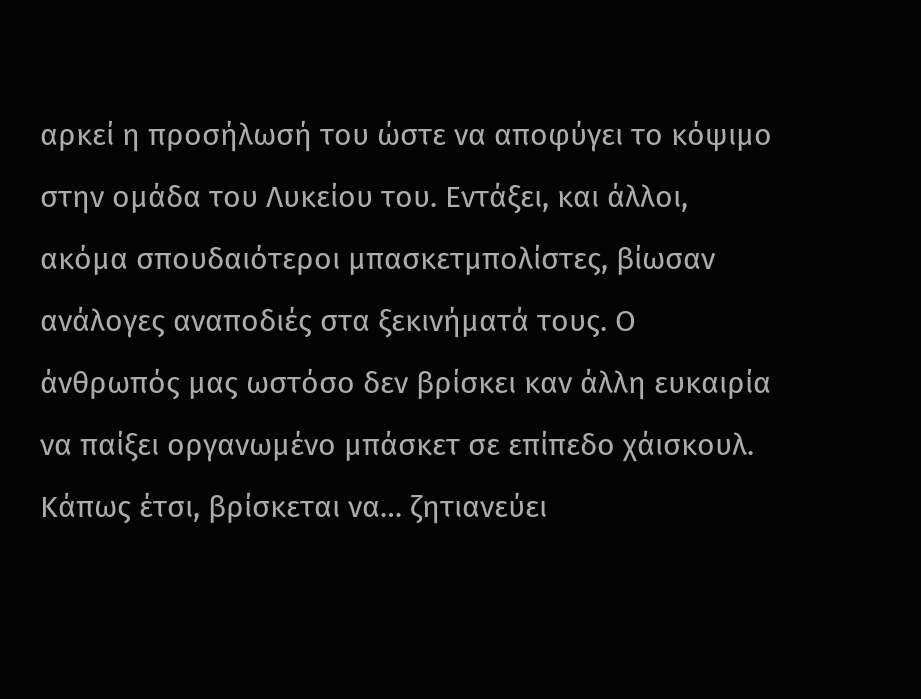αρκεί η προσήλωσή του ώστε να αποφύγει το κόψιμο στην ομάδα του Λυκείου του. Εντάξει, και άλλοι, ακόμα σπουδαιότεροι μπασκετμπολίστες, βίωσαν ανάλογες αναποδιές στα ξεκινήματά τους. Ο άνθρωπός μας ωστόσο δεν βρίσκει καν άλλη ευκαιρία να παίξει οργανωμένο μπάσκετ σε επίπεδο χάισκουλ.
Κάπως έτσι, βρίσκεται να… ζητιανεύει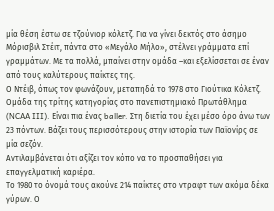μία θέση έστω σε τζούνιορ κόλετζ. Για να γίνει δεκτός στο άσημο Μόρισβιλ Στέιτ, πάντα στο «Μεγάλο Μήλο», στέλνει γράμματα επί γραμμάτων. Με τα πολλά, μπαίνει στην ομάδα –και εξελίσσεται σε έναν από τους καλύτερους παίκτες της.
Ο Ντέιβ, όπως τον φωνάζουν, μεταπηδά το 1978 στο Γιούτικα Κόλετζ. Ομάδα της τρίτης κατηγορίας στο πανεπιστημιακό Πρωτάθλημα (NCAA III). Είναι πια ένας baller. Στη διετία του έχει μέσο όρο άνω των 23 πόντων. Βάζει τους περισσότερους στην ιστορία των Παϊονίρς σε μία σεζόν.
Αντιλαμβάνεται ότι αξίζει τον κόπο να το προσπαθήσει για επαγγελματική καριέρα.
Το 1980 το όνομά τους ακούνε 214 παίκτες στο ντραφτ των ακόμα δέκα γύρων. Ο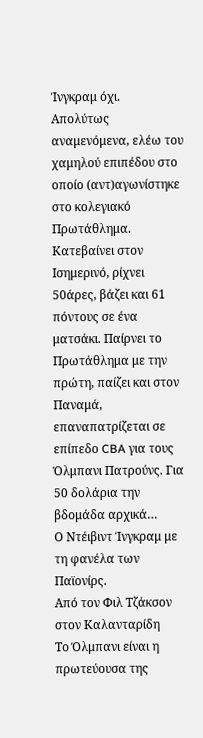Ίνγκραμ όχι.
Απολύτως αναμενόμενα, ελέω του χαμηλού επιπέδου στο οποίο (αντ)αγωνίστηκε στο κολεγιακό Πρωτάθλημα. Κατεβαίνει στον Ισημερινό, ρίχνει 50άρες, βάζει και 61 πόντους σε ένα ματσάκι. Παίρνει το Πρωτάθλημα με την πρώτη, παίζει και στον Παναμά, επαναπατρίζεται σε επίπεδο CBA για τους Όλμπανι Πατρούνς. Για 50 δολάρια την βδομάδα αρχικά…
Ο Ντέιβιντ Ίνγκραμ με τη φανέλα των Παϊονίρς.
Από τον Φιλ Τζάκσον στον Καλανταρίδη
Το Όλμπανι είναι η πρωτεύουσα της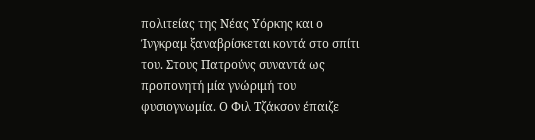πολιτείας της Νέας Υόρκης και ο Ίνγκραμ ξαναβρίσκεται κοντά στο σπίτι του. Στους Πατρούνς συναντά ως προπονητή μία γνώριμή του φυσιογνωμία. Ο Φιλ Τζάκσον έπαιζε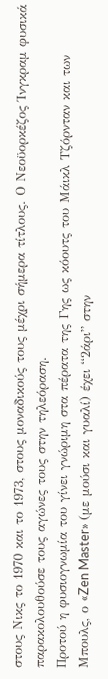στους Νικς το 1970 και το 1973, στους μοναδικούς τους μέχρι σήμερα τίτλους. Ο Νεοϋορκέζος Ίνγκραμ φυσικά παρακολουθούσε τους αγώνες τους στην τηλεόραση.
Προτού η φυσιογνωμία του γίνει γνώριμη στα πέρατα της Γης ως κόουτς του Μάικλ Τζόρνταν και των Μπουλς, ο «Zen Master» (με μούσι και γυαλί) έχει “2άρι” στην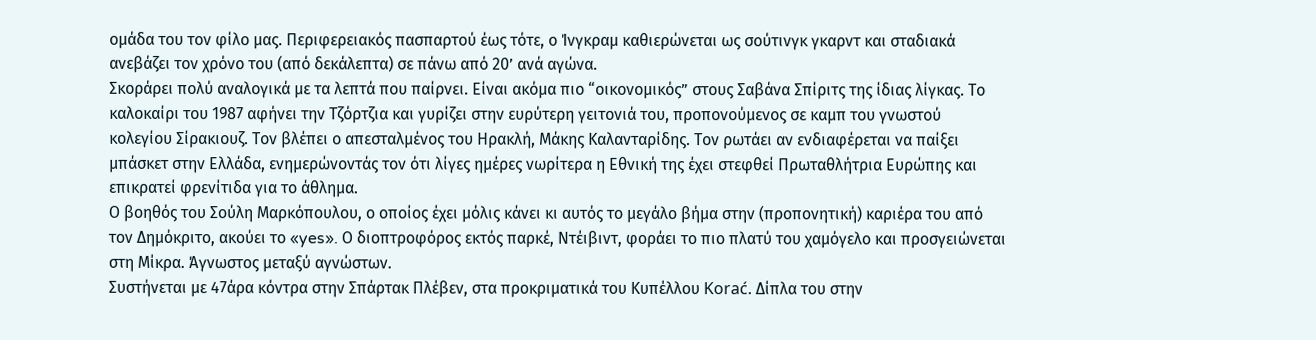ομάδα του τον φίλο μας. Περιφερειακός πασπαρτού έως τότε, ο Ίνγκραμ καθιερώνεται ως σούτινγκ γκαρντ και σταδιακά ανεβάζει τον χρόνο του (από δεκάλεπτα) σε πάνω από 20’ ανά αγώνα.
Σκοράρει πολύ αναλογικά με τα λεπτά που παίρνει. Είναι ακόμα πιο “οικονομικός” στους Σαβάνα Σπίριτς της ίδιας λίγκας. Το καλοκαίρι του 1987 αφήνει την Τζόρτζια και γυρίζει στην ευρύτερη γειτονιά του, προπονούμενος σε καμπ του γνωστού κολεγίου Σίρακιουζ. Τον βλέπει ο απεσταλμένος του Ηρακλή, Μάκης Καλανταρίδης. Τον ρωτάει αν ενδιαφέρεται να παίξει μπάσκετ στην Ελλάδα, ενημερώνοντάς τον ότι λίγες ημέρες νωρίτερα η Εθνική της έχει στεφθεί Πρωταθλήτρια Ευρώπης και επικρατεί φρενίτιδα για το άθλημα.
Ο βοηθός του Σούλη Μαρκόπουλου, ο οποίος έχει μόλις κάνει κι αυτός το μεγάλο βήμα στην (προπονητική) καριέρα του από τον Δημόκριτο, ακούει το «yes». Ο διοπτροφόρος εκτός παρκέ, Ντέιβιντ, φοράει το πιο πλατύ του χαμόγελο και προσγειώνεται στη Μίκρα. Άγνωστος μεταξύ αγνώστων.
Συστήνεται με 47άρα κόντρα στην Σπάρτακ Πλέβεν, στα προκριματικά του Κυπέλλου Korać. Δίπλα του στην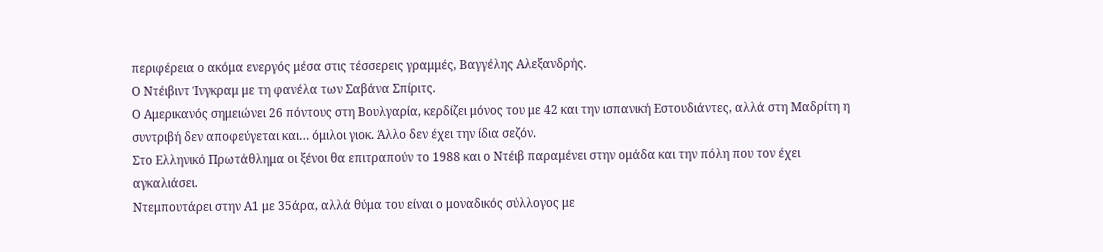περιφέρεια ο ακόμα ενεργός μέσα στις τέσσερεις γραμμές, Βαγγέλης Αλεξανδρής.
Ο Ντέιβιντ Ίνγκραμ με τη φανέλα των Σαβάνα Σπίριτς.
Ο Αμερικανός σημειώνει 26 πόντους στη Βουλγαρία, κερδίζει μόνος του με 42 και την ισπανική Εστουδιάντες, αλλά στη Μαδρίτη η συντριβή δεν αποφεύγεται και… όμιλοι γιοκ. Άλλο δεν έχει την ίδια σεζόν.
Στο Ελληνικό Πρωτάθλημα οι ξένοι θα επιτραπούν το 1988 και ο Ντέιβ παραμένει στην ομάδα και την πόλη που τον έχει αγκαλιάσει.
Ντεμπουτάρει στην Α1 με 35άρα, αλλά θύμα του είναι ο μοναδικός σύλλογος με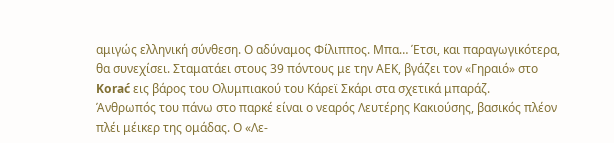αμιγώς ελληνική σύνθεση. Ο αδύναμος Φίλιππος. Μπα… Έτσι, και παραγωγικότερα, θα συνεχίσει. Σταματάει στους 39 πόντους με την ΑΕΚ, βγάζει τον «Γηραιό» στο Korać εις βάρος του Ολυμπιακού του Κάρεϊ Σκάρι στα σχετικά μπαράζ.
Άνθρωπός του πάνω στο παρκέ είναι ο νεαρός Λευτέρης Κακιούσης, βασικός πλέον πλέι μέικερ της ομάδας. Ο «Λε-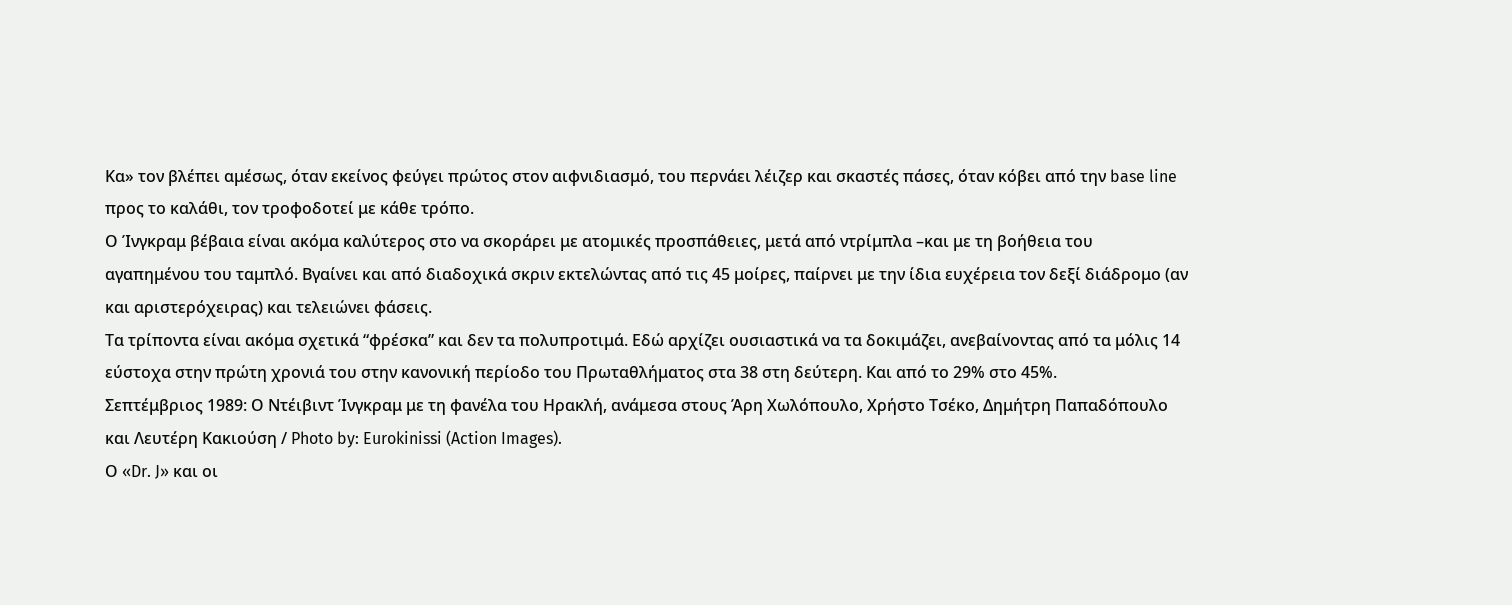Κα» τον βλέπει αμέσως, όταν εκείνος φεύγει πρώτος στον αιφνιδιασμό, του περνάει λέιζερ και σκαστές πάσες, όταν κόβει από την base line προς το καλάθι, τον τροφοδοτεί με κάθε τρόπο.
Ο Ίνγκραμ βέβαια είναι ακόμα καλύτερος στο να σκοράρει με ατομικές προσπάθειες, μετά από ντρίμπλα –και με τη βοήθεια του αγαπημένου του ταμπλό. Βγαίνει και από διαδοχικά σκριν εκτελώντας από τις 45 μοίρες, παίρνει με την ίδια ευχέρεια τον δεξί διάδρομο (αν και αριστερόχειρας) και τελειώνει φάσεις.
Τα τρίποντα είναι ακόμα σχετικά “φρέσκα” και δεν τα πολυπροτιμά. Εδώ αρχίζει ουσιαστικά να τα δοκιμάζει, ανεβαίνοντας από τα μόλις 14 εύστοχα στην πρώτη χρονιά του στην κανονική περίοδο του Πρωταθλήματος στα 38 στη δεύτερη. Και από το 29% στο 45%.
Σεπτέμβριος 1989: Ο Ντέιβιντ Ίνγκραμ με τη φανέλα του Ηρακλή, ανάμεσα στους Άρη Χωλόπουλο, Χρήστο Τσέκο, Δημήτρη Παπαδόπουλο και Λευτέρη Κακιούση / Photo by: Eurokinissi (Action Images).
Ο «Dr. J» και οι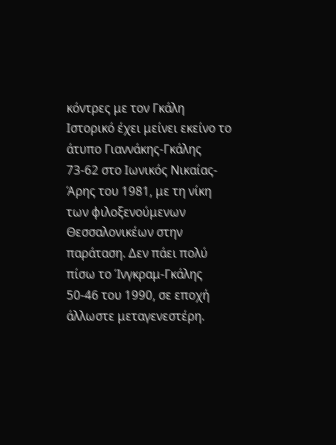κόντρες με τον Γκάλη
Ιστορικό έχει μείνει εκείνο το άτυπο Γιαννάκης-Γκάλης 73-62 στο Ιωνικός Νικαίας-Άρης του 1981, με τη νίκη των φιλοξενούμενων Θεσσαλονικέων στην παράταση. Δεν πάει πολύ πίσω το Ίνγκραμ-Γκάλης 50-46 του 1990, σε εποχή άλλωστε μεταγενεστέρη.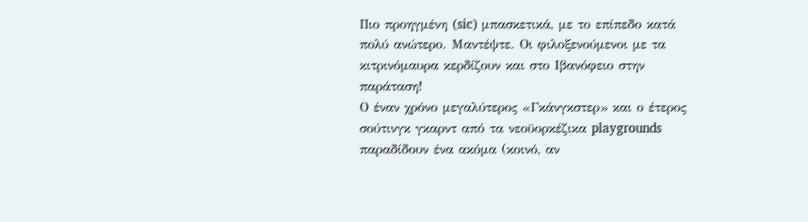Πιο προηγμένη (sic) μπασκετικά, με το επίπεδο κατά πολύ ανώτερο. Μαντέψτε. Οι φιλοξενούμενοι με τα κιτρινόμαυρα κερδίζουν και στο Ιβανόφειο στην παράταση!
Ο έναν χρόνο μεγαλύτερος «Γκάνγκστερ» και ο έτερος σούτινγκ γκαρντ από τα νεοϋορκέζικα playgrounds παραδίδουν ένα ακόμα (κοινό, αν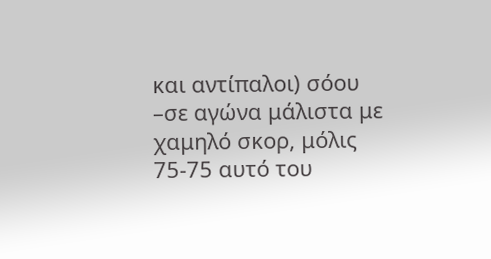και αντίπαλοι) σόου –σε αγώνα μάλιστα με χαμηλό σκορ, μόλις 75-75 αυτό του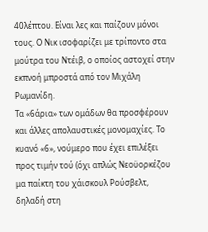40λέπτου. Είναι λες και παίζουν μόνοι τους. Ο Νικ ισοφαρίζει με τρίποντο στα μούτρα του Ντέιβ, ο οποίος αστοχεί στην εκπνοή μπροστά από τον Μιχάλη Ρωμανίδη.
Τα «6άρια» των ομάδων θα προσφέρουν και άλλες απολαυστικές μονομαχίες. Το κυανό «6», νούμερο που έχει επιλέξει προς τιμήν τού (όχι απλώς Νεοϋορκέζου μα παίκτη του χάισκουλ Ρούσβελτ, δηλαδή στη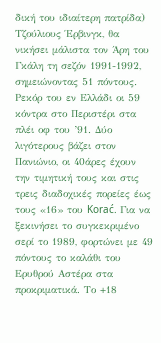δική του ιδιαίτερη πατρίδα) Τζούλιους Έρβινγκ, θα νικήσει μάλιστα τον Άρη του Γκάλη τη σεζόν 1991-1992, σημειώνοντας 51 πόντους.
Ρεκόρ του εν Ελλάδι οι 59 κόντρα στο Περιστέρι στα πλέι οφ του ’91. Δύο λιγότερους βάζει στον Πανιώνιο, οι 40άρες έχουν την τιμητική τους και στις τρεις διαδοχικές πορείες έως τους «16» του Korać. Για να ξεκινήσει το συγκεκριμένο σερί το 1989, φορτώνει με 49 πόντους το καλάθι του Ερυθρού Αστέρα στα προκριματικά. Το +18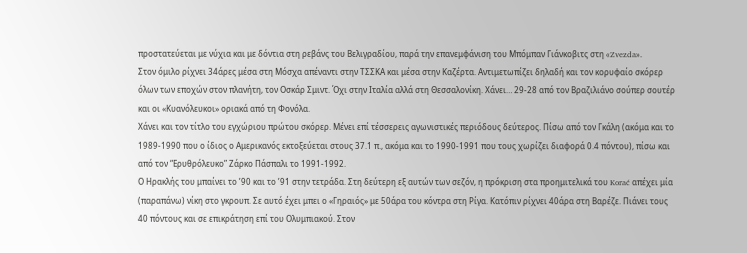προστατεύεται με νύχια και με δόντια στη ρεβάνς του Βελιγραδίου, παρά την επανεμφάνιση του Μπόμπαν Γιάνκοβιτς στη «Zvezda».
Στον όμιλο ρίχνει 34άρες μέσα στη Μόσχα απέναντι στην ΤΣΣΚΑ και μέσα στην Καζέρτα. Αντιμετωπίζει δηλαδή και τον κορυφαίο σκόρερ όλων των εποχών στον πλανήτη, τον Οσκάρ Σμιντ. Όχι στην Ιταλία αλλά στη Θεσσαλονίκη. Χάνει… 29-28 από τον Βραζιλιάνο σούπερ σουτέρ και οι «Κυανόλευκοι» οριακά από τη Φονόλα.
Χάνει και τον τίτλο του εγχώριου πρώτου σκόρερ. Μένει επί τέσσερεις αγωνιστικές περιόδους δεύτερος. Πίσω από τον Γκάλη (ακόμα και το 1989-1990 που ο ίδιος ο Αμερικανός εκτοξεύεται στους 37.1 π., ακόμα και το 1990-1991 που τους χωρίζει διαφορά 0.4 πόντου), πίσω και από τον “Ερυθρόλευκο” Ζάρκο Πάσπαλι το 1991-1992.
Ο Ηρακλής του μπαίνει το ’90 και το ’91 στην τετράδα. Στη δεύτερη εξ αυτών των σεζόν, η πρόκριση στα προημιτελικά του Korać απέχει μία (παραπάνω) νίκη στο γκρουπ. Σε αυτό έχει μπει ο «Γηραιός» με 50άρα του κόντρα στη Ρίγα. Κατόπιν ρίχνει 40άρα στη Βαρέζε. Πιάνει τους 40 πόντους και σε επικράτηση επί του Ολυμπιακού. Στον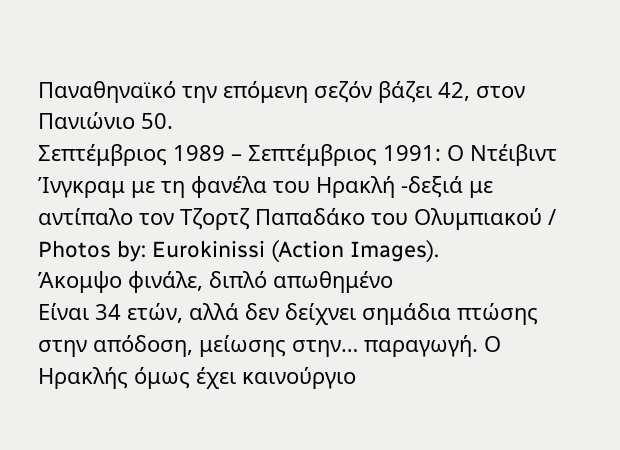Παναθηναϊκό την επόμενη σεζόν βάζει 42, στον Πανιώνιο 50.
Σεπτέμβριος 1989 – Σεπτέμβριος 1991: Ο Ντέιβιντ Ίνγκραμ με τη φανέλα του Ηρακλή -δεξιά με αντίπαλο τον Τζορτζ Παπαδάκο του Ολυμπιακού / Photos by: Eurokinissi (Action Images).
Άκομψο φινάλε, διπλό απωθημένο
Είναι 34 ετών, αλλά δεν δείχνει σημάδια πτώσης στην απόδοση, μείωσης στην… παραγωγή. Ο Ηρακλής όμως έχει καινούργιο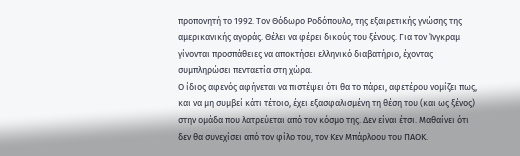προπονητή το 1992. Τον Θόδωρο Ροδόπουλο, της εξαιρετικής γνώσης της αμερικανικής αγοράς. Θέλει να φέρει δικούς του ξένους. Για τον Ίνγκραμ γίνονται προσπάθειες να αποκτήσει ελληνικό διαβατήριο, έχοντας συμπληρώσει πενταετία στη χώρα.
Ο ίδιος αφενός αφήνεται να πιστέψει ότι θα το πάρει, αφετέρου νομίζει πως, και να μη συμβεί κάτι τέτοιο, έχει εξασφαλισμένη τη θέση του (και ως ξένος) στην ομάδα που λατρεύεται από τον κόσμο της. Δεν είναι έτσι. Μαθαίνει ότι δεν θα συνεχίσει από τον φίλο του, τον Κεν Μπάρλοου του ΠΑΟΚ.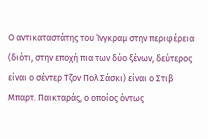Ο αντικαταστάτης του Ίνγκραμ στην περιφέρεια (διότι, στην εποχή πια των δύο ξένων, δεύτερος είναι ο σέντερ Τζον Πολ Σάσκι) είναι ο Στιβ Μπαρτ. Παικταράς, ο οποίος όντως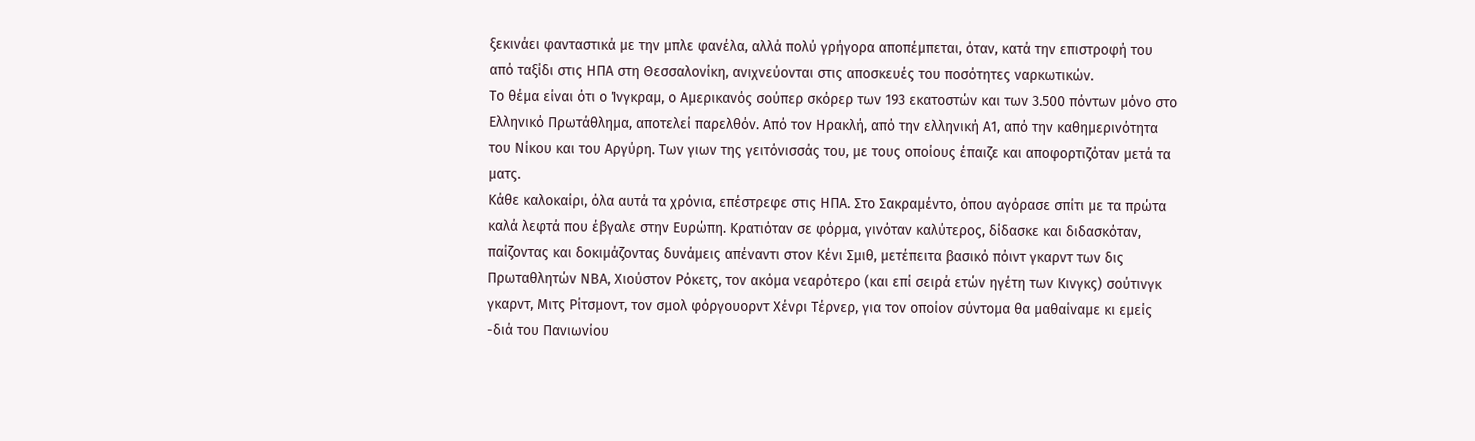ξεκινάει φανταστικά με την μπλε φανέλα, αλλά πολύ γρήγορα αποπέμπεται, όταν, κατά την επιστροφή του από ταξίδι στις ΗΠΑ στη Θεσσαλονίκη, ανιχνεύονται στις αποσκευές του ποσότητες ναρκωτικών.
Το θέμα είναι ότι ο Ίνγκραμ, ο Αμερικανός σούπερ σκόρερ των 193 εκατοστών και των 3.500 πόντων μόνο στο Ελληνικό Πρωτάθλημα, αποτελεί παρελθόν. Από τον Ηρακλή, από την ελληνική Α1, από την καθημερινότητα του Νίκου και του Αργύρη. Των γιων της γειτόνισσάς του, με τους οποίους έπαιζε και αποφορτιζόταν μετά τα ματς.
Κάθε καλοκαίρι, όλα αυτά τα χρόνια, επέστρεφε στις ΗΠΑ. Στο Σακραμέντο, όπου αγόρασε σπίτι με τα πρώτα καλά λεφτά που έβγαλε στην Ευρώπη. Κρατιόταν σε φόρμα, γινόταν καλύτερος, δίδασκε και διδασκόταν, παίζοντας και δοκιμάζοντας δυνάμεις απέναντι στον Κένι Σμιθ, μετέπειτα βασικό πόιντ γκαρντ των δις Πρωταθλητών ΝΒΑ, Χιούστον Ρόκετς, τον ακόμα νεαρότερο (και επί σειρά ετών ηγέτη των Κινγκς) σούτινγκ γκαρντ, Μιτς Ρίτσμοντ, τον σμολ φόργουορντ Χένρι Τέρνερ, για τον οποίον σύντομα θα μαθαίναμε κι εμείς -διά του Πανιωνίου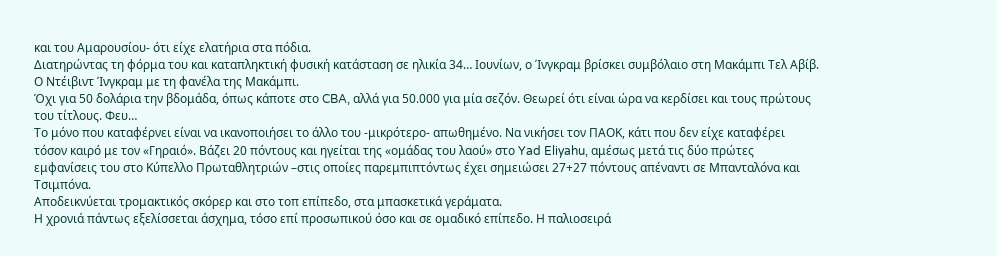και του Αμαρουσίου- ότι είχε ελατήρια στα πόδια.
Διατηρώντας τη φόρμα του και καταπληκτική φυσική κατάσταση σε ηλικία 34… Ιουνίων, ο Ίνγκραμ βρίσκει συμβόλαιο στη Μακάμπι Τελ Αβίβ.
Ο Ντέιβιντ Ίνγκραμ με τη φανέλα της Μακάμπι.
Όχι για 50 δολάρια την βδομάδα, όπως κάποτε στο CBA, αλλά για 50.000 για μία σεζόν. Θεωρεί ότι είναι ώρα να κερδίσει και τους πρώτους του τίτλους. Φευ…
Το μόνο που καταφέρνει είναι να ικανοποιήσει το άλλο του -μικρότερο- απωθημένο. Να νικήσει τον ΠΑΟΚ, κάτι που δεν είχε καταφέρει τόσον καιρό με τον «Γηραιό». Βάζει 20 πόντους και ηγείται της «ομάδας του λαού» στο Yad Eliyahu, αμέσως μετά τις δύο πρώτες εμφανίσεις του στο Κύπελλο Πρωταθλητριών –στις οποίες παρεμπιπτόντως έχει σημειώσει 27+27 πόντους απέναντι σε Μπανταλόνα και Τσιμπόνα.
Αποδεικνύεται τρομακτικός σκόρερ και στο τοπ επίπεδο, στα μπασκετικά γεράματα.
Η χρονιά πάντως εξελίσσεται άσχημα, τόσο επί προσωπικού όσο και σε ομαδικό επίπεδο. Η παλιοσειρά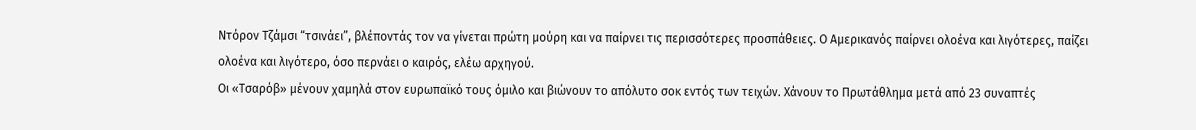Ντόρον Τζάμσι “τσινάει”, βλέποντάς τον να γίνεται πρώτη μούρη και να παίρνει τις περισσότερες προσπάθειες. Ο Αμερικανός παίρνει ολοένα και λιγότερες, παίζει ολοένα και λιγότερο, όσο περνάει ο καιρός, ελέω αρχηγού.
Οι «Τσαρόβ» μένουν χαμηλά στον ευρωπαϊκό τους όμιλο και βιώνουν το απόλυτο σοκ εντός των τειχών. Χάνουν το Πρωτάθλημα μετά από 23 συναπτές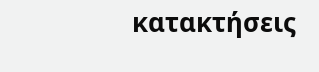κατακτήσεις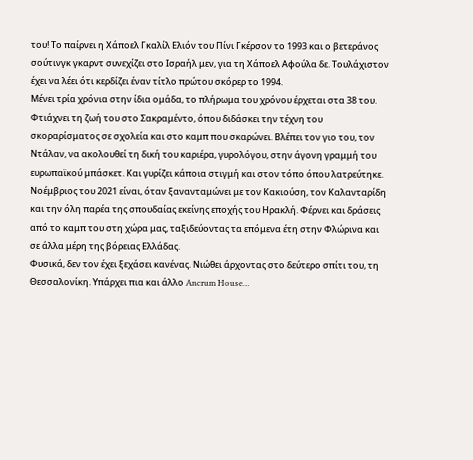του! Το παίρνει η Χάποελ Γκαλίλ Ελιόν του Πίνι Γκέρσον το 1993 και ο βετεράνος σούτινγκ γκαρντ συνεχίζει στο Ισραήλ μεν, για τη Χάποελ Αφούλα δε. Τουλάχιστον έχει να λέει ότι κερδίζει έναν τίτλο πρώτου σκόρερ το 1994.
Μένει τρία χρόνια στην ίδια ομάδα, το πλήρωμα του χρόνου έρχεται στα 38 του. Φτιάχνει τη ζωή του στο Σακραμέντο, όπου διδάσκει την τέχνη του σκοραρίσματος σε σχολεία και στο καμπ που σκαρώνει. Βλέπει τον γιο του, τον Ντάλαν, να ακολουθεί τη δική του καριέρα, γυρολόγου, στην άγονη γραμμή του ευρωπαϊκού μπάσκετ. Και γυρίζει κάποια στιγμή και στον τόπο όπου λατρεύτηκε.
Νοέμβριος του 2021 είναι, όταν ξανανταμώνει με τον Κακιούση, τον Καλανταρίδη και την όλη παρέα της σπουδαίας εκείνης εποχής του Ηρακλή. Φέρνει και δράσεις από το καμπ του στη χώρα μας, ταξιδεύοντας τα επόμενα έτη στην Φλώρινα και σε άλλα μέρη της βόρειας Ελλάδας.
Φυσικά, δεν τον έχει ξεχάσει κανένας. Νιώθει άρχοντας στο δεύτερο σπίτι του, τη Θεσσαλονίκη. Υπάρχει πια και άλλο Ancrum House…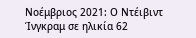Νοέμβριος 2021: Ο Ντέιβιντ Ίνγκραμ σε ηλικία 62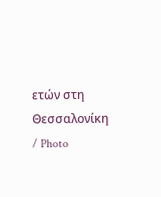ετών στη Θεσσαλονίκη / Photo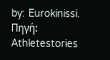by: Eurokinissi.
Πηγή: Athletestories